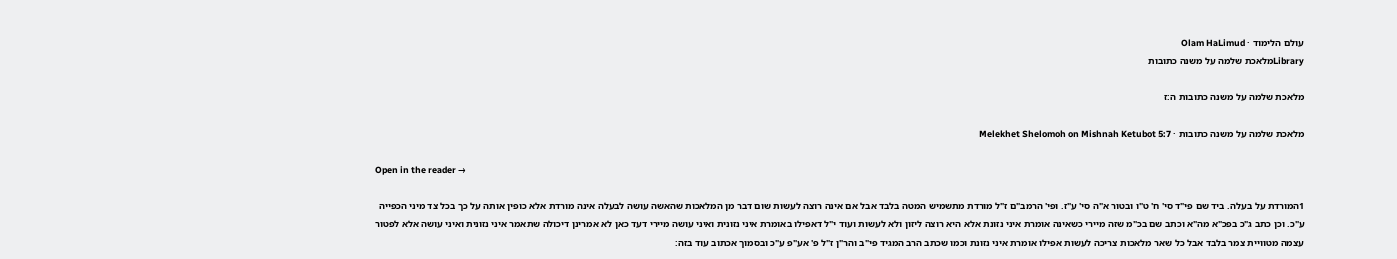עולם הלימוד · Olam HaLimud
Libraryמלאכת שלמה על משנה כתובות

מלאכת שלמה על משנה כתובות ה:ז

מלאכת שלמה על משנה כתובות · Melekhet Shelomoh on Mishnah Ketubot 5:7

Open in the reader →

1המורדת על בעלה. ביד שם פי"ד סי' ח' ט"ו ובטור א"ה סי' ע"ז. ופי' הרמב"ם ז"ל מורדת מתשמיש המטה בלבד אבל אם אינה רוצה לעשות שום דבר מן המלאכות שהאשה עושה לבעלה אינה מורדת אלא כופין אותה על כך בכל צד מיני הכפייה ע"כ. וכן כתב ג"כ בפכ"א מה"א וכתב שם בכ"מ שזה מיירי כשאינה אומרת איני נזונת אלא היא רוצה ליזון ולא לעשות ועוד י"ל דאפילו באומרת איני נזונית ואיני עושה מיירי דעד כאן לא אמרינן דיכולה שתאמר איני נזונית ואיני עושה אלא לפטור עצמה מטוויית צמר בלבד אבל כל שאר מלאכות צריכה לעשות אפילו אומרת איני נזונת וכמו שכתב הרב המגיד פי"ב והר"ן ז"ל פ' אע"פ ע"כ ובסמוך אכתוב עוד בזה: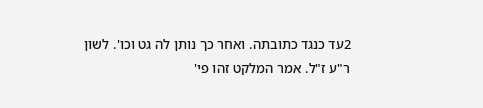2עד כנגד כתובתה. ואחר כך נותן לה גט וכו'. לשון ר"ע ז"ל. אמר המלקט זהו פי'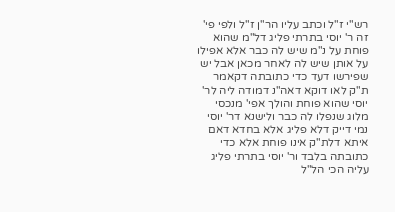רש"י ז"ל וכתב עליו הר"ן ז"ל ולפי פי' זה ר' יוסי בתרתי פליג דל"מ שהוא פוחת על נ"מ שיש לה כבר אלא אפילו על אותן שיש לה לאחר מכאן אבל יש שפירשו דעד כדי כתובתה דקאמר ת"ק לאו דוקא דאה"נ דמודה ליה לר' יוסי שהוא פוחת והולך אפי' מנכסי מלוג שנפלו לה כבר ולישנא דר' יוסי נמי דייק דלא פליג אלא בחדא דאם איתא דלת"ק אינו פוחת אלא כדי כתובתה בלבד ור' יוסי בתרתי פליג עליה הכי הל"ל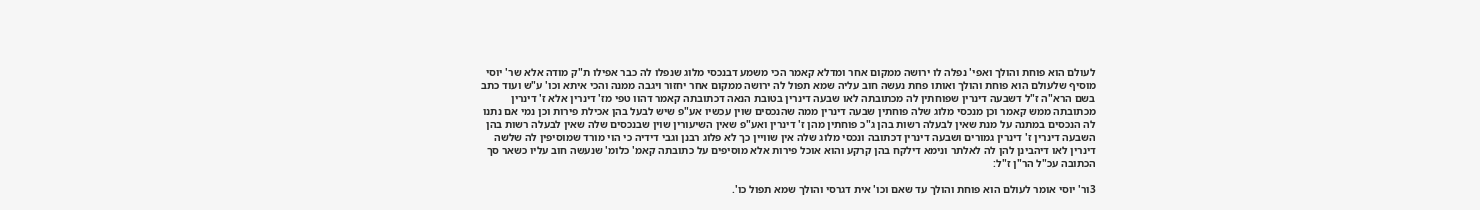לעולם הוא פוחת והולך ואפי' נפלה לו ירושה ממקום אחר ומדלא קאמר הכי משמע דבנכסי מלוג שנפלו לה כבר אפילו ת"ק מודה אלא שר' יוסי מוסיף שלעולם הוא פוחת והולך ואותו פחת נעשה חוב עליה שמא תפול לה ירושה ממקום אחר יחזור ויגבה ממנה והכי איתא וכו' ע"ש ועוד כתב בשם הרא"ה ז"ל דשבעה דינרין שפוחתין לה מכתובתה לאו שבעה דינרין בטובת הנאה דכתובתה קאמר דהוו טפי מז' דינרין אלא ז' דינרין מכתובתה ממש קאמר וכן מנכסי מלוג שלה פוחתין שבעה דינרין ממה שהנכסים שוין עכשיו אע"פ שיש לבעל בהן אכילת פירות וכן נמי אם נתנו לה הנכסים במתנה על מנת שאין לבעלה רשות בהן ג"כ פוחתין מהן ז' דינרין ואע"פ שאין השיעורין שוין שבנכסים שלה שאין לבעלה רשות בהן השבעה דינרין ז' דינרין גמורים ושבעה דינרין דכתובה ונכסי מלוג שלה אין שוויין כך לא פלוג רבנן וגבי דידיה כי הוי מורד שמוסיפין לה שלשה דינרין לאו דיהבינן להן לה לאלתר ונימא דילקח בהן קרקע והוא אוכל פירות אלא מוסיפים על כתובתה קאמ' כלומ' שנעשה חוב עליו כשאר סך הכתובה עכ"ל הר"ן ז"ל:

3ור' יוסי אומר לעולם הוא פוחת והולך עד שאם וכו' אית דגרסי והולך שמא תפול כו'.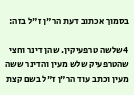בסמוך אכתוב דעת הר"ן ז"ל בזה:

4שלשה טרפעיקין. שהן דינר וחצי שהטרפעיק שלש מעין והדינר ששה מעין וכתב עוד הר"ן ז"ל בשם קצת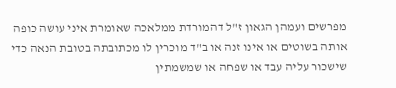מפרשים ועמהן הגאון ז"ל דהמורדת ממלאכה שאומרת איני עושה כופה אותה בשוטים או אינו זנה או ב"ד מוכרין לו מכתובתה בטובת הנאה כדי שישכור עליה עבד או שפחה או שמשמתין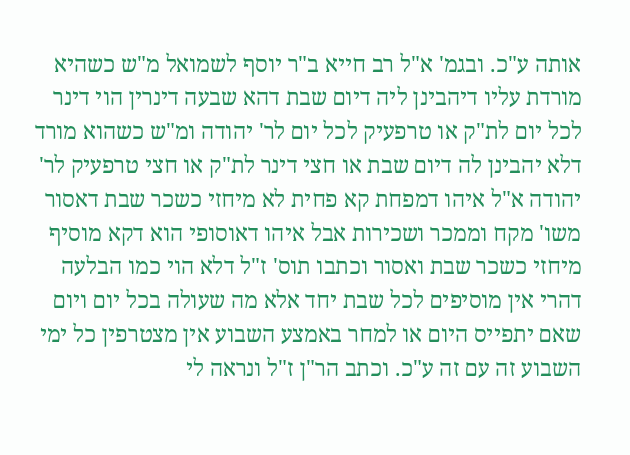אותה ע"כ. ובגמ' א"ל רב חייא ב"ר יוסף לשמואל מ"ש כשהיא מורדת עליו דיהבינן ליה דיום שבת דהא שבעה דינרין הוי דינר לכל יום לת"ק או טרפעיק לכל יום לר' יהודה ומ"ש כשהוא מורד דלא יהבינן לה דיום שבת או חצי דינר לת"ק או חצי טרפעיק לר' יהודה א"ל איהו דמפחת קא פחית לא מיחזי כשכר שבת דאסור משו' מקח וממכר ושכירות אבל איהו דאוסופי הוא דקא מוסיף מיחזי כשכר שבת ואסור וכתבו תוס' ז"ל דלא הוי כמו הבלעה דהרי אין מוסיפים לכל שבת יחד אלא מה שעולה בכל יום ויום שאם יתפייס היום או למחר באמצע השבוע אין מצטרפין כל ימי השבוע זה עם זה ע"כ. וכתב הר"ן ז"ל ונראה לי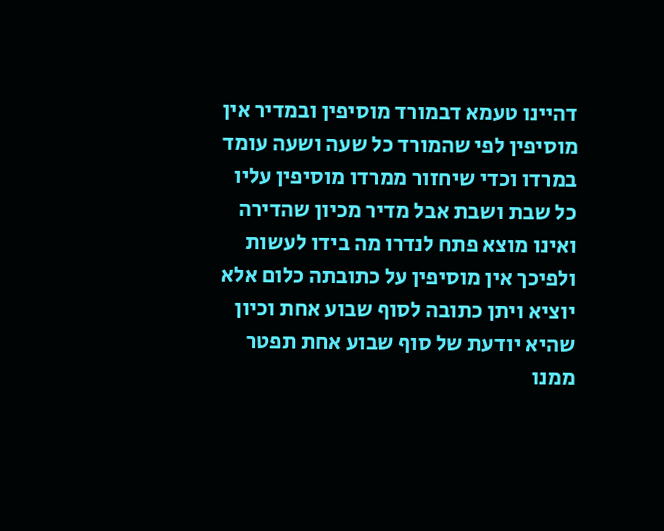דהיינו טעמא דבמורד מוסיפין ובמדיר אין מוסיפין לפי שהמורד כל שעה ושעה עומד במרדו וכדי שיחזור ממרדו מוסיפין עליו כל שבת ושבת אבל מדיר מכיון שהדירה ואינו מוצא פתח לנדרו מה בידו לעשות ולפיכך אין מוסיפין על כתובתה כלום אלא יוציא ויתן כתובה לסוף שבוע אחת וכיון שהיא יודעת של סוף שבוע אחת תפטר ממנו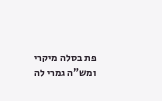פת בסלה מיקרי ומש"ה גמרי לה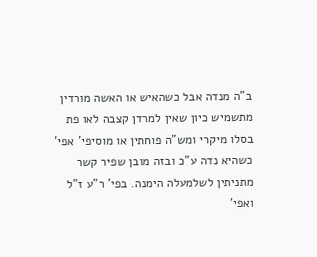ב"ה מנדה אבל כשהאיש או האשה מורדין מתשמיש כיון שאין למרדן קצבה לאו פת בסלו מיקרי ומש"ה פוחתין או מוסיפי' אפי' כשהיא נדה ע"כ ובזה מובן שפיר קשר מתניתין לשלמעלה הימנה. בפי' ר"ע ז"ל ואפי'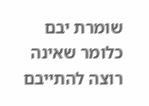שומרת יבם כלומר שאינה רוצה להתייבם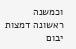וכמשנה ראשונה דמצות יבום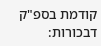קודמת בספ"ק דבכורות: